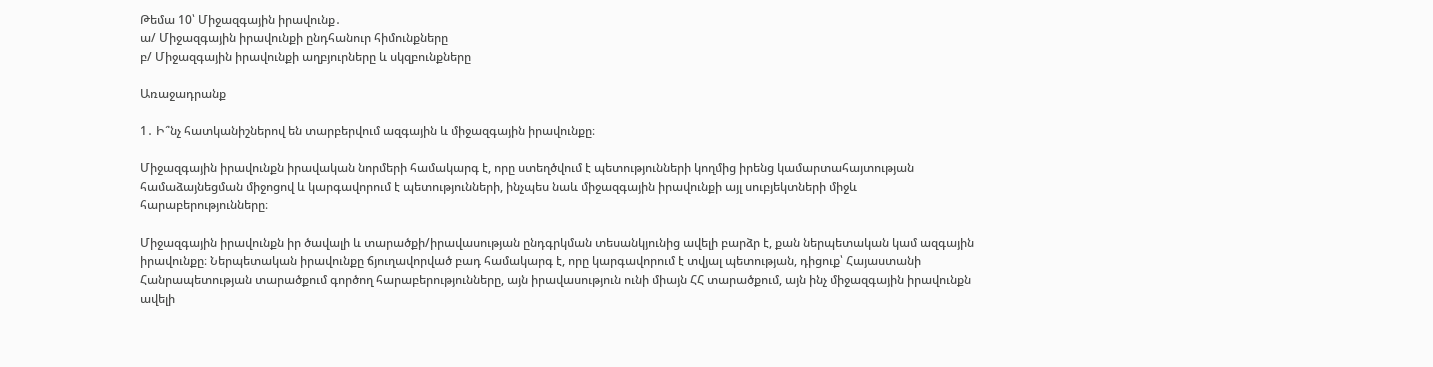Թեմա 10՝ Միջազգային իրավունք․
ա/ Միջազգային իրավունքի ընդհանուր հիմունքները
բ/ Միջազգային իրավունքի աղբյուրները և սկզբունքները

Առաջադրանք

1․ Ի՞նչ հատկանիշներով են տարբերվում ազգային և միջազգային իրավունքը։

Միջազգային իրավունքն իրավական նորմերի համակարգ է, որը ստեղծվում է պետությունների կողմից իրենց կամարտահայտության համաձայնեցման միջոցով և կարգավորում է պետությունների, ինչպես նաև միջազգային իրավունքի այլ սուբյեկտների միջև հարաբերությունները։

Միջազգային իրավունքն իր ծավալի և տարածքի/իրավասության ընդգրկման տեսանկյունից ավելի բարձր է, քան ներպետական կամ ազգային իրավունքը։ Ներպետական իրավունքը ճյուղավորված բադ համակարգ է, որը կարգավորում է տվյալ պետության, դիցուք՝ Հայաստանի Հանրապետության տարածքում գործող հարաբերությունները, այն իրավասություն ունի միայն ՀՀ տարածքում, այն ինչ միջազգային իրավունքն ավելի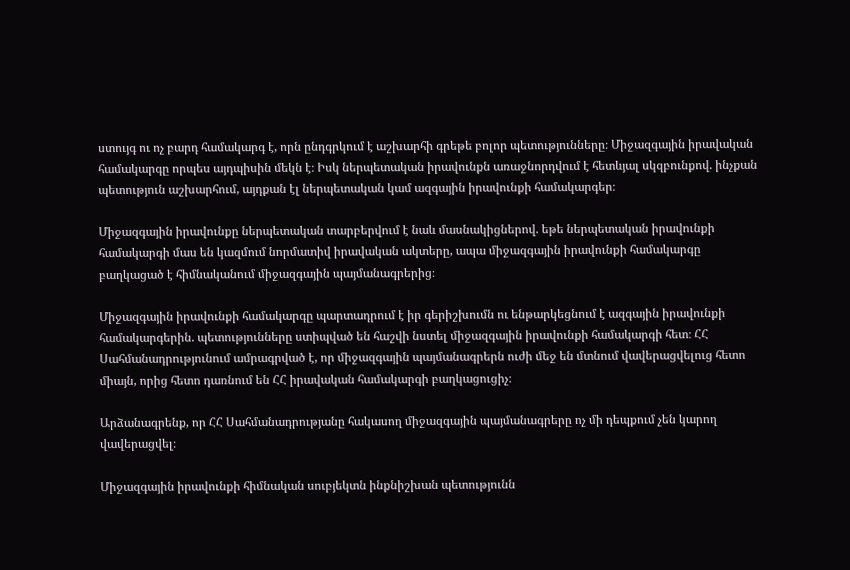ստույգ ու ոչ բարդ համակարգ է, որն ընդգրկում է աշխարհի գրեթե բոլոր պետությունները։ Միջազգային իրավական համակարգը որպես այդպիսին մեկն է։ Իսկ ներպետական իրավունքն առաջնորդվում է հետևյալ սկզբունքով. ինչքան պետություն աշխարհում, այդքան էլ ներպետական կամ ազգային իրավունքի համակարգեր։

Միջազգային իրավունքը ներպետական տարբերվում է նաև մասնակիցներով. եթե ներպետական իրավունքի համակարգի մաս են կազմում նորմատիվ իրավական ակտերը, ապա միջազգային իրավունքի համակարգը բաղկացած է հիմնականում միջազգային պայմանագրերից։

Միջազգային իրավունքի համակարգը պարտադրում է իր գերիշխումն ու ենթարկեցնում է ազգային իրավունքի համակարգերին. պետությունները ստիպված են հաշվի նստել միջազգային իրավունքի համակարգի հետ։ ՀՀ Սահմանադրությունում ամրագրված է, որ միջազգային պայմանագրերն ուժի մեջ են մտնում վավերացվելուց հետո միայն, որից հետո դառնում են ՀՀ իրավական համակարգի բաղկացուցիչ։

Արձանագրենք, որ ՀՀ Սահմանադրությանը հակասող միջազգային պայմանագրերը ոչ մի դեպքում չեն կարող վավերացվել։

Միջազգային իրավունքի հիմնական սուբյեկտն ինքնիշխան պետությունն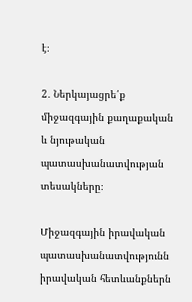է։

2․ Ներկայացրե՛ք միջազգային քաղաքական և նյութական պատասխանատվության տեսակները։

Միջազգային իրավական պատասխանատվությունն իրավական հետևանքներն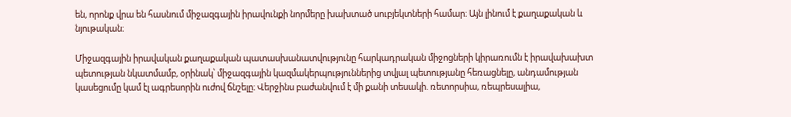են, որոնք վրա են հասնում միջազգային իրավունքի նորմերը խախտած սուբյեկտների համար։ Այն լինում է քաղաքական և նյութական։

Միջազգային իրավական քաղաքական պատասխանատվությունը հարկադրական միջոցների կիրառումն է իրավախախտ պետության նկատմամբ, օրինակ՝ միջազգային կազմակերպություններից տվյալ պետությանը հեռացնելը, անդամության կասեցումը կամ էլ ագրեսորին ուժով ճնշելը։ Վերջինս բաժանվում է մի քանի տեսակի. ռետորսիա, ռեպրեսալիա,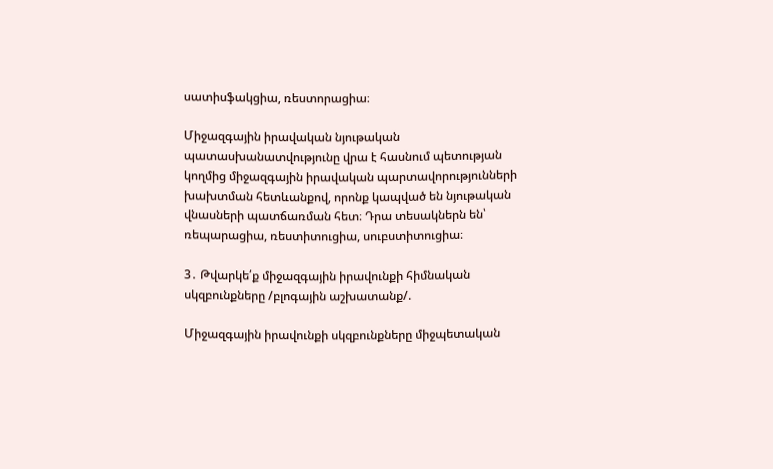սատիսֆակցիա, ռեստորացիա։

Միջազգային իրավական նյութական պատասխանատվությունը վրա է հասնում պետության կողմից միջազգային իրավական պարտավորությունների խախտման հետևանքով, որոնք կապված են նյութական վնասների պատճառման հետ։ Դրա տեսակներն են՝ ռեպարացիա, ռեստիտուցիա, սուբստիտուցիա։

3․ Թվարկե՛ք միջազգային իրավունքի հիմնական սկզբունքները /բլոգային աշխատանք/.

Միջազգային իրավունքի սկզբունքները միջպետական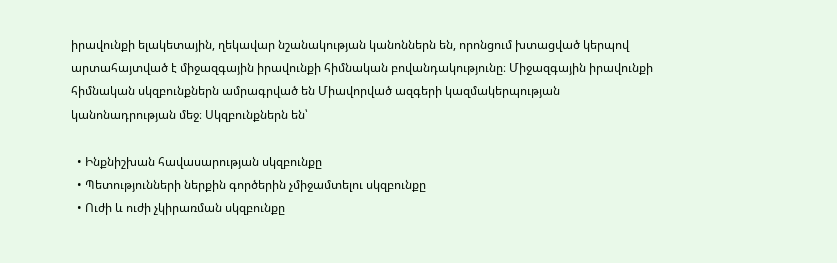իրավունքի ելակետային, ղեկավար նշանակության կանոններն են, որոնցում խտացված կերպով արտահայտված է միջազգային իրավունքի հիմնական բովանդակությունը։ Միջազգային իրավունքի հիմնական սկզբունքներն ամրագրված են Միավորված ազգերի կազմակերպության կանոնադրության մեջ։ Սկզբունքներն են՝

  • Ինքնիշխան հավասարության սկզբունքը
  • Պետությունների ներքին գործերին չմիջամտելու սկզբունքը
  • Ուժի և ուժի չկիրառման սկզբունքը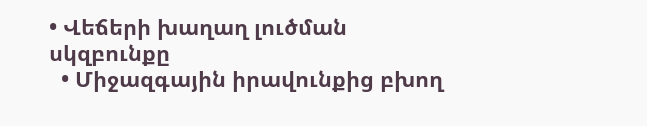• Վեճերի խաղաղ լուծման սկզբունքը
  • Միջազգային իրավունքից բխող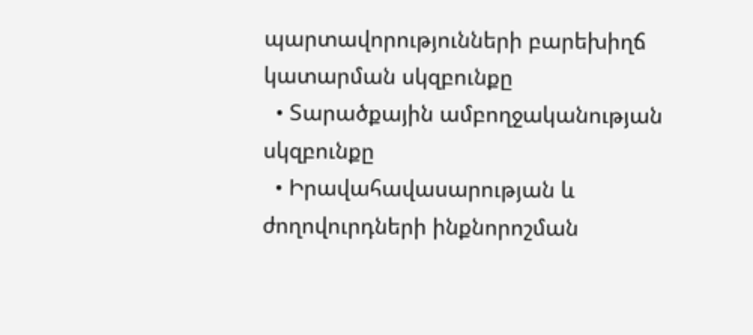պարտավորությունների բարեխիղճ կատարման սկզբունքը
  • Տարածքային ամբողջականության սկզբունքը
  • Իրավահավասարության և ժողովուրդների ինքնորոշման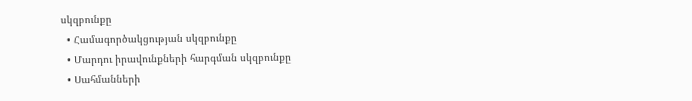սկզբունքը
  • Համագործակցության սկզբունքը
  • Մարդու իրավունքների հարգման սկզբունքը
  • Սահմանների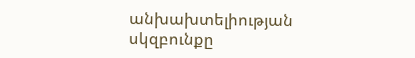անխախտելիության սկզբունքը